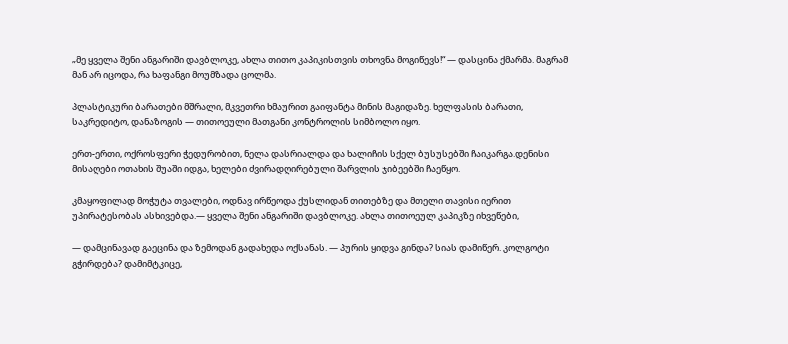„მე ყველა შენი ანგარიში დავბლოკე, ახლა თითო კაპიკისთვის თხოვნა მოგიწევს!“ — დასცინა ქმარმა. მაგრამ მან არ იცოდა, რა ხაფანგი მოუმზადა ცოლმა.

პლასტიკური ბარათები მშრალი, მკვეთრი ხმაურით გაიფანტა მინის მაგიდაზე. ხელფასის ბარათი, საკრედიტო, დანაზოგის — თითოეული მათგანი კონტროლის სიმბოლო იყო.

ერთ-ერთი, ოქროსფერი ჭედურობით, ნელა დასრიალდა და ხალიჩის სქელ ბუსუსებში ჩაიკარგა.დენისი მისაღები ოთახის შუაში იდგა, ხელები ძვირადღირებული შარვლის ჯიბეებში ჩაეწყო.

კმაყოფილად მოჭუტა თვალები, ოდნავ ირწეოდა ქუსლიდან თითებზე და მთელი თავისი იერით უპირატესობას ასხივებდა.— ყველა შენი ანგარიში დავბლოკე. ახლა თითოეულ კაპიკზე იხვეწები,

— დამცინავად გაეცინა და ზემოდან გადახედა ოქსანას. — პურის ყიდვა გინდა? სიას დამიწერ. კოლგოტი გჭირდება? დამიმტკიცე,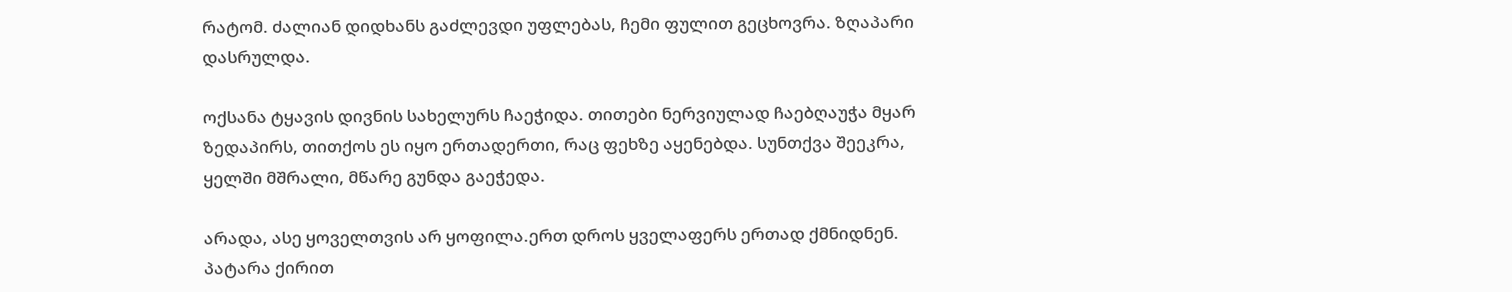რატომ. ძალიან დიდხანს გაძლევდი უფლებას, ჩემი ფულით გეცხოვრა. ზღაპარი დასრულდა.

ოქსანა ტყავის დივნის სახელურს ჩაეჭიდა. თითები ნერვიულად ჩაებღაუჭა მყარ ზედაპირს, თითქოს ეს იყო ერთადერთი, რაც ფეხზე აყენებდა. სუნთქვა შეეკრა, ყელში მშრალი, მწარე გუნდა გაეჭედა.

არადა, ასე ყოველთვის არ ყოფილა.ერთ დროს ყველაფერს ერთად ქმნიდნენ. პატარა ქირით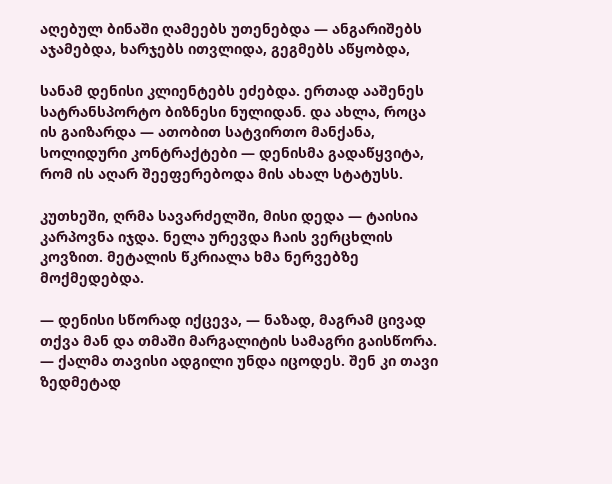აღებულ ბინაში ღამეებს უთენებდა — ანგარიშებს აჯამებდა, ხარჯებს ითვლიდა, გეგმებს აწყობდა,

სანამ დენისი კლიენტებს ეძებდა. ერთად ააშენეს სატრანსპორტო ბიზნესი ნულიდან. და ახლა, როცა ის გაიზარდა — ათობით სატვირთო მანქანა, სოლიდური კონტრაქტები — დენისმა გადაწყვიტა, რომ ის აღარ შეეფერებოდა მის ახალ სტატუსს.

კუთხეში, ღრმა სავარძელში, მისი დედა — ტაისია კარპოვნა იჯდა. ნელა ურევდა ჩაის ვერცხლის კოვზით. მეტალის წკრიალა ხმა ნერვებზე მოქმედებდა.

— დენისი სწორად იქცევა, — ნაზად, მაგრამ ცივად თქვა მან და თმაში მარგალიტის სამაგრი გაისწორა. — ქალმა თავისი ადგილი უნდა იცოდეს. შენ კი თავი ზედმეტად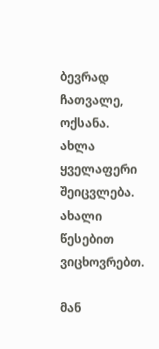ბევრად ჩათვალე, ოქსანა. ახლა ყველაფერი შეიცვლება. ახალი წესებით ვიცხოვრებთ.

მან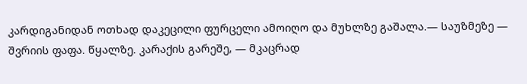კარდიგანიდან ოთხად დაკეცილი ფურცელი ამოიღო და მუხლზე გაშალა.— საუზმეზე — შვრიის ფაფა. წყალზე. კარაქის გარეშე, — მკაცრად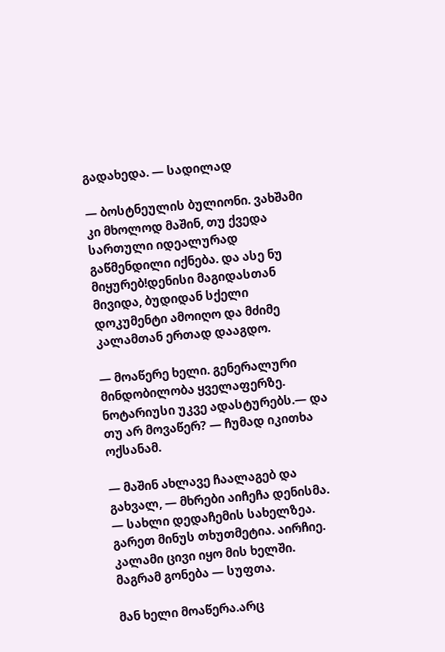გადახედა. — სადილად

— ბოსტნეულის ბულიონი. ვახშამი კი მხოლოდ მაშინ, თუ ქვედა სართული იდეალურად გაწმენდილი იქნება. და ასე ნუ მიყურებ!დენისი მაგიდასთან მივიდა, ბუდიდან სქელი დოკუმენტი ამოიღო და მძიმე კალამთან ერთად დააგდო.

— მოაწერე ხელი. გენერალური მინდობილობა ყველაფერზე. ნოტარიუსი უკვე ადასტურებს.— და თუ არ მოვაწერ? — ჩუმად იკითხა ოქსანამ.

— მაშინ ახლავე ჩაალაგებ და გახვალ, — მხრები აიჩეჩა დენისმა. — სახლი დედაჩემის სახელზეა. გარეთ მინუს თხუთმეტია. აირჩიე. კალამი ცივი იყო მის ხელში. მაგრამ გონება — სუფთა.

მან ხელი მოაწერა.არც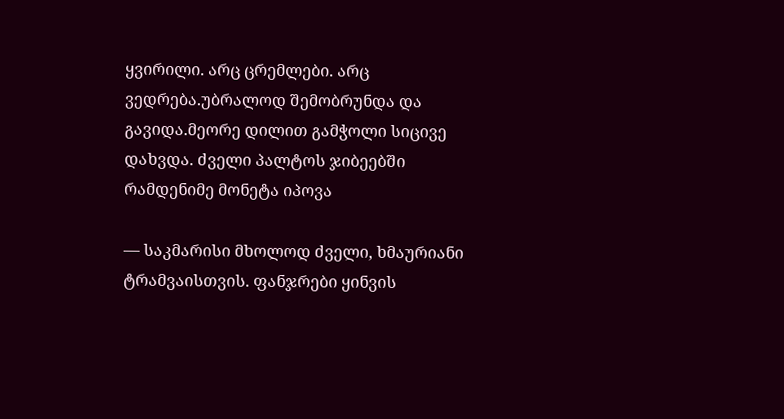ყვირილი. არც ცრემლები. არც ვედრება.უბრალოდ შემობრუნდა და გავიდა.მეორე დილით გამჭოლი სიცივე დახვდა. ძველი პალტოს ჯიბეებში რამდენიმე მონეტა იპოვა

— საკმარისი მხოლოდ ძველი, ხმაურიანი ტრამვაისთვის. ფანჯრები ყინვის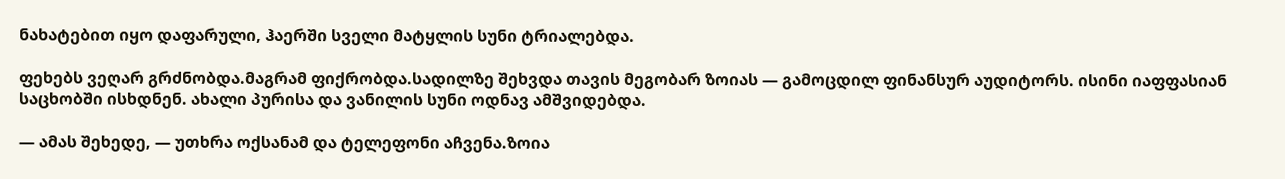ნახატებით იყო დაფარული, ჰაერში სველი მატყლის სუნი ტრიალებდა.

ფეხებს ვეღარ გრძნობდა.მაგრამ ფიქრობდა.სადილზე შეხვდა თავის მეგობარ ზოიას — გამოცდილ ფინანსურ აუდიტორს. ისინი იაფფასიან საცხობში ისხდნენ. ახალი პურისა და ვანილის სუნი ოდნავ ამშვიდებდა.

— ამას შეხედე, — უთხრა ოქსანამ და ტელეფონი აჩვენა.ზოია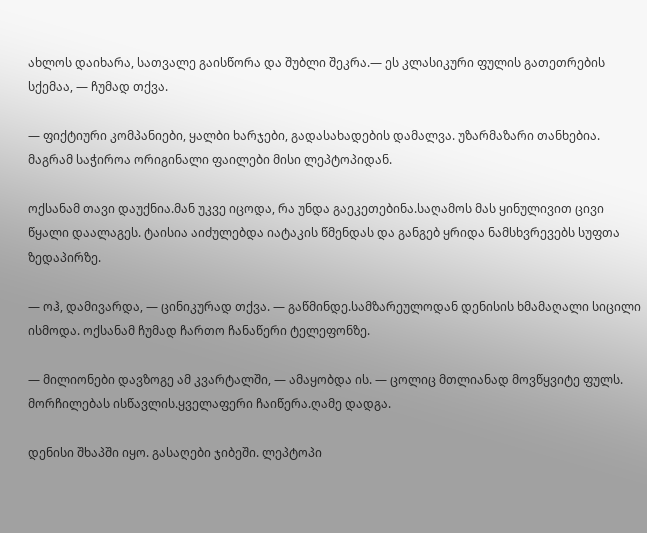ახლოს დაიხარა, სათვალე გაისწორა და შუბლი შეკრა.— ეს კლასიკური ფულის გათეთრების სქემაა, — ჩუმად თქვა.

— ფიქტიური კომპანიები, ყალბი ხარჯები, გადასახადების დამალვა. უზარმაზარი თანხებია. მაგრამ საჭიროა ორიგინალი ფაილები მისი ლეპტოპიდან.

ოქსანამ თავი დაუქნია.მან უკვე იცოდა, რა უნდა გაეკეთებინა.საღამოს მას ყინულივით ცივი წყალი დაალაგეს. ტაისია აიძულებდა იატაკის წმენდას და განგებ ყრიდა ნამსხვრევებს სუფთა ზედაპირზე.

— ოჰ, დამივარდა, — ცინიკურად თქვა. — გაწმინდე.სამზარეულოდან დენისის ხმამაღალი სიცილი ისმოდა. ოქსანამ ჩუმად ჩართო ჩანაწერი ტელეფონზე.

— მილიონები დავზოგე ამ კვარტალში, — ამაყობდა ის. — ცოლიც მთლიანად მოვწყვიტე ფულს. მორჩილებას ისწავლის.ყველაფერი ჩაიწერა.ღამე დადგა.

დენისი შხაპში იყო. გასაღები ჯიბეში. ლეპტოპი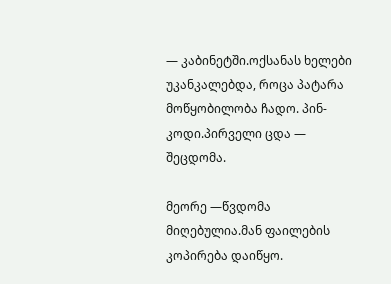— კაბინეტში.ოქსანას ხელები უკანკალებდა, როცა პატარა მოწყობილობა ჩადო. პინ-კოდი.პირველი ცდა — შეცდომა.

მეორე —წვდომა მიღებულია.მან ფაილების კოპირება დაიწყო.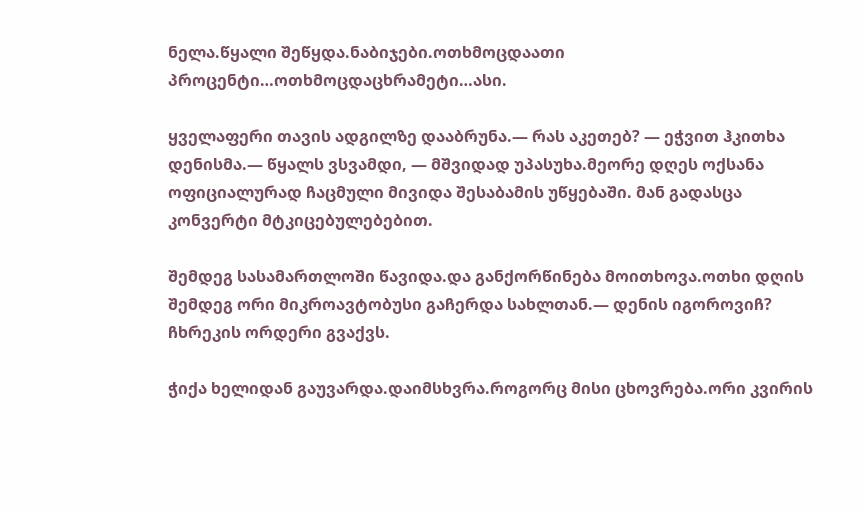ნელა.წყალი შეწყდა.ნაბიჯები.ოთხმოცდაათი პროცენტი…ოთხმოცდაცხრამეტი…ასი.

ყველაფერი თავის ადგილზე დააბრუნა.— რას აკეთებ? — ეჭვით ჰკითხა დენისმა.— წყალს ვსვამდი, — მშვიდად უპასუხა.მეორე დღეს ოქსანა ოფიციალურად ჩაცმული მივიდა შესაბამის უწყებაში. მან გადასცა კონვერტი მტკიცებულებებით.

შემდეგ სასამართლოში წავიდა.და განქორწინება მოითხოვა.ოთხი დღის შემდეგ ორი მიკროავტობუსი გაჩერდა სახლთან.— დენის იგოროვიჩ? ჩხრეკის ორდერი გვაქვს.

ჭიქა ხელიდან გაუვარდა.დაიმსხვრა.როგორც მისი ცხოვრება.ორი კვირის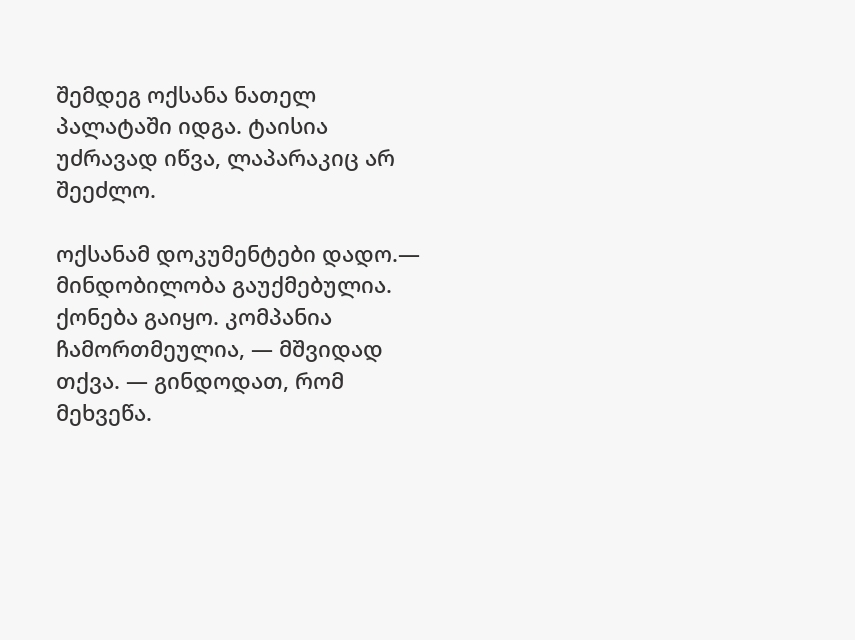შემდეგ ოქსანა ნათელ პალატაში იდგა. ტაისია უძრავად იწვა, ლაპარაკიც არ შეეძლო.

ოქსანამ დოკუმენტები დადო.— მინდობილობა გაუქმებულია. ქონება გაიყო. კომპანია ჩამორთმეულია, — მშვიდად თქვა. — გინდოდათ, რომ მეხვეწა.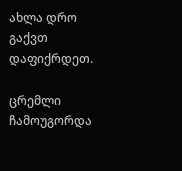ახლა დრო გაქვთ დაფიქრდეთ.

ცრემლი ჩამოუგორდა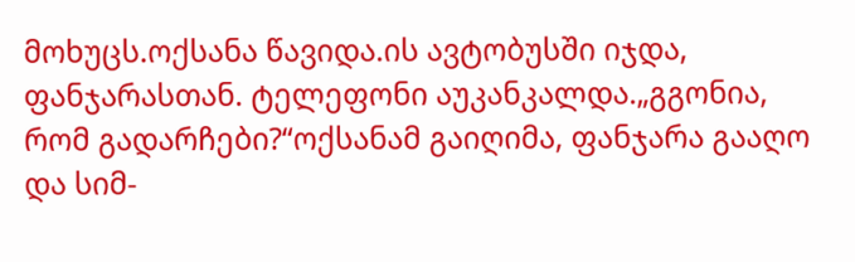მოხუცს.ოქსანა წავიდა.ის ავტობუსში იჯდა, ფანჯარასთან. ტელეფონი აუკანკალდა.„გგონია, რომ გადარჩები?“ოქსანამ გაიღიმა, ფანჯარა გააღო და სიმ-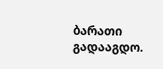ბარათი გადააგდო.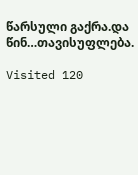წარსული გაქრა.და წინ…თავისუფლება.

Visited 120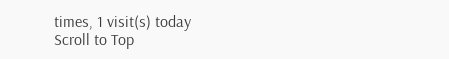times, 1 visit(s) today
Scroll to Top